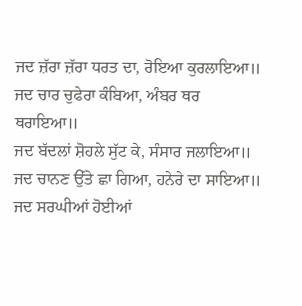ਜਦ ਜ਼ੱਰਾ ਜ਼ੱਰਾ ਧਰਤ ਦਾ, ਰੋਇਆ ਕੁਰਲਾਇਆ॥
ਜਦ ਚਾਰ ਚੁਫੇਰਾ ਕੰਬਿਆ, ਅੰਬਰ ਥਰ ਥਰਾਇਆ॥
ਜਦ ਬੱਦਲਾਂ ਸ਼ੋਹਲੇ ਸੁੱਟ ਕੇ, ਸੰਸਾਰ ਜਲਾਇਆ॥
ਜਦ ਚਾਨਣ ਉੱਤੇ ਛਾ ਗਿਆ, ਹਨੇਰੇ ਦਾ ਸਾਇਆ॥
ਜਦ ਸਰਘੀਆਂ ਹੋਈਆਂ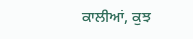ਕਾਲੀਆਂ, ਕੁਝ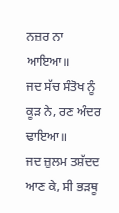ਨਜ਼ਰ ਨਾ ਆਇਆ॥
ਜਦ ਸੱਚ ਸੰਤੋਖ ਨੂੰ ਕੂੜ ਨੇ, ਰਣ ਅੰਦਰ ਢਾਇਆ॥
ਜਦ ਜ਼ੁਲਮ ਤਸ਼ੱਦਦ ਆਣ ਕੇ, ਸੀ ਭੜਥੂ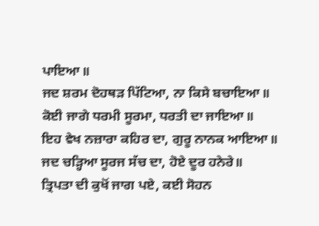ਪਾਇਆ॥
ਜਦ ਸ਼ਰਮ ਦੋਹਥੜ ਪਿੱਟਿਆ, ਨਾ ਕਿਸੇ ਬਚਾਇਆ॥
ਕੋਈ ਜਾਗੇ ਧਰਮੀ ਸੂਰਮਾ, ਧਰਤੀ ਦਾ ਜਾਇਆ॥
ਇਹ ਵੇਖ ਨਜ਼ਾਰਾ ਕਹਿਰ ਦਾ, ਗੁਰੂ ਨਾਨਕ ਆਇਆ॥
ਜਦ ਚੜ੍ਹਿਆ ਸੂਰਜ ਸੱਚ ਦਾ, ਹੋਏ ਦੂਰ ਹਨੇਰੇ॥
ਤ੍ਰਿਪਤਾ ਦੀ ਕੁਖੋਂ ਜਾਗ ਪਏ, ਕਈ ਸੋਹਨ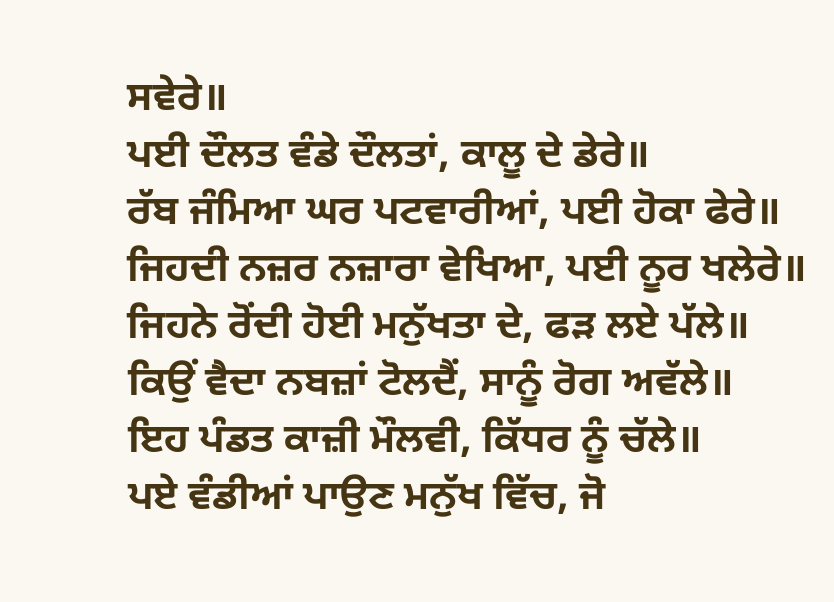ਸਵੇਰੇ॥
ਪਈ ਦੌਲਤ ਵੰਡੇ ਦੌਲਤਾਂ, ਕਾਲੂ ਦੇ ਡੇਰੇ॥
ਰੱਬ ਜੰਮਿਆ ਘਰ ਪਟਵਾਰੀਆਂ, ਪਈ ਹੋਕਾ ਫੇਰੇ॥
ਜਿਹਦੀ ਨਜ਼ਰ ਨਜ਼ਾਰਾ ਵੇਖਿਆ, ਪਈ ਨੂਰ ਖਲੇਰੇ॥
ਜਿਹਨੇ ਰੋਂਦੀ ਹੋਈ ਮਨੁੱਖਤਾ ਦੇ, ਫੜ ਲਏ ਪੱਲੇ॥
ਕਿਉਂ ਵੈਦਾ ਨਬਜ਼ਾਂ ਟੋਲਦੈਂ, ਸਾਨੂੰ ਰੋਗ ਅਵੱਲੇ॥
ਇਹ ਪੰਡਤ ਕਾਜ਼ੀ ਮੌਲਵੀ, ਕਿੱਧਰ ਨੂੰ ਚੱਲੇ॥
ਪਏ ਵੰਡੀਆਂ ਪਾਉਣ ਮਨੁੱਖ ਵਿੱਚ, ਜੋ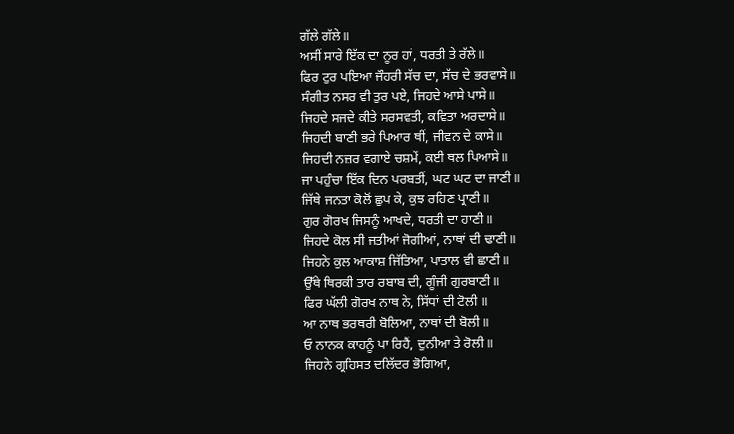ਗੱਲੇ ਗੱਲੇ॥
ਅਸੀਂ ਸਾਰੇ ਇੱਕ ਦਾ ਨੂਰ ਹਾਂ, ਧਰਤੀ ਤੇ ਰੱਲੇ॥
ਫਿਰ ਟੁਰ ਪਇਆ ਜੌਹਰੀ ਸੱਚ ਦਾ, ਸੱਚ ਦੇ ਭਰਵਾਸੇ॥
ਸੰਗੀਤ ਨਸਰ ਵੀ ਤੁਰ ਪਏ, ਜਿਹਦੇ ਆਸੇ ਪਾਸੇ॥
ਜਿਹਦੇ ਸਜਦੇ ਕੀਤੇ ਸਰਸਵਤੀ, ਕਵਿਤਾ ਅਰਦਾਸੇ॥
ਜਿਹਦੀ ਬਾਣੀ ਭਰੇ ਪਿਆਰ ਥੀਂ, ਜੀਵਨ ਦੇ ਕਾਸੇ॥
ਜਿਹਦੀ ਨਜ਼ਰ ਵਗਾਏ ਚਸ਼ਮੇਂ, ਕਈ ਥਲ ਪਿਆਸੇ॥
ਜਾ ਪਹੁੰਚਾ ਇੱਕ ਦਿਨ ਪਰਬਤੀਂ, ਘਟ ਘਟ ਦਾ ਜਾਣੀ॥
ਜਿੱਥੇ ਜਨਤਾ ਕੋਲੋਂ ਛੁਪ ਕੇ, ਕੁਝ ਰਹਿਣ ਪ੍ਰਾਣੀ॥
ਗੁਰ ਗੋਰਖ ਜਿਸਨੂੰ ਆਖਦੇ, ਧਰਤੀ ਦਾ ਹਾਣੀ॥
ਜਿਹਦੇ ਕੋਲ ਸੀ ਜਤੀਆਂ ਜੋਗੀਆਂ, ਨਾਥਾਂ ਦੀ ਢਾਣੀ॥
ਜਿਹਨੇ ਕੁਲ ਆਕਾਸ਼ ਜਿੱਤਿਆ, ਪਾਤਾਲ ਵੀ ਛਾਣੀ॥
ਉੱਥੇ ਥਿਰਕੀ ਤਾਰ ਰਬਾਬ ਦੀ, ਗੂੰਜੀ ਗੁਰਬਾਣੀ॥
ਫਿਰ ਘੱਲੀ ਗੋਰਖ ਨਾਥ ਨੇ, ਸਿੱਧਾਂ ਦੀ ਟੋਲੀ ॥
ਆ ਨਾਥ ਭਰਥਰੀ ਬੋਲਿਆ, ਨਾਥਾਂ ਦੀ ਬੋਲੀ॥
ਓ ਨਾਨਕ ਕਾਹਨੂੰ ਪਾ ਰਿਹੈਂ, ਦੁਨੀਆ ਤੇ ਰੋਲੀ॥
ਜਿਹਨੇ ਗ੍ਰਹਿਸਤ ਦਲਿੱਦਰ ਭੋਗਿਆ,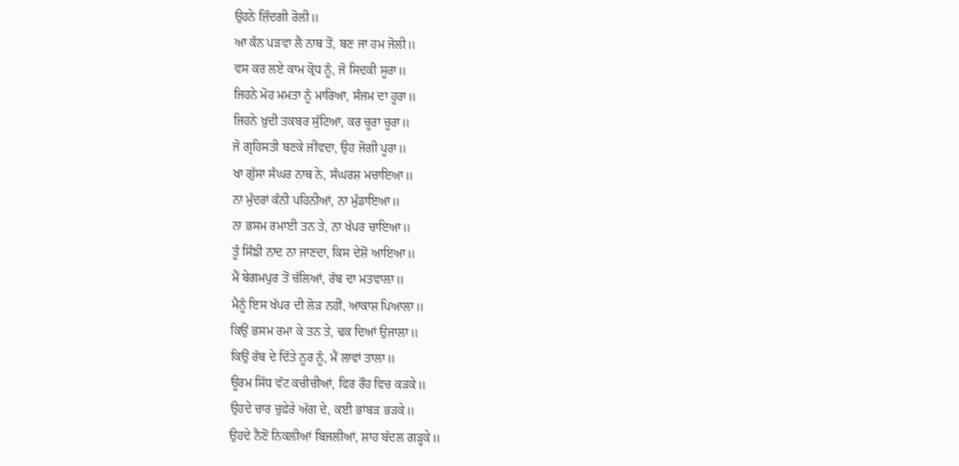ਉਹਨੇ ਜ਼ਿੰਦਗੀ ਰੋਲੀ॥
ਆ ਕੰਨ ਪੜਵਾ ਲੈ ਨਾਥ ਤੋਂ, ਬਣ ਜਾ ਹਮ ਜੋਲੀ॥
ਵਸ ਕਰ ਲਏ ਕਾਮ ਕ੍ਰੋਧ ਨੂੰ, ਜੋ ਸਿਦਕੀ ਸੂਰਾ॥
ਜਿਹਨੇ ਮੋਹ ਮਮਤਾ ਨੂੰ ਮਾਰਿਆ, ਸੰਜਮ ਦਾ ਹੂਰਾ॥
ਜਿਹਨੇ ਖ਼ੁਦੀ ਤਕਬਰ ਸੁੱਟਿਆ, ਕਰ ਚੂਰਾ ਚੂਰਾ॥
ਜੋ ਗ੍ਰਹਿਸਤੀ ਬਣਕੇ ਜੀਂਵਦਾ, ਉਹ ਜੋਗੀ ਪੂਰਾ॥
ਖਾ ਗੁੱਸਾ ਸੰਘਰ ਨਾਥ ਨੇ, ਸੰਘਰਸ਼ ਮਚਾਇਆ॥
ਨਾ ਮੁੰਦਰਾਂ ਕੰਨੀ ਪਹਿਨੀਆਂ, ਨਾ ਮੁੰਡਾਇਆ॥
ਨਾ ਭਸਮ ਰਮਾਈ ਤਨ ਤੇ, ਨਾ ਖੱਪਰ ਚਾਇਆ॥
ਤੂੰ ਸਿੰਙੀ ਨਾਦ ਨਾ ਜਾਣਦਾ, ਕਿਸ ਦੇਸ਼ੋਂ ਆਇਆ॥
ਮੈਂ ਬੇਗਮਪੁਰ ਤੋਂ ਚੱਲਿਆਂ, ਰੱਬ ਦਾ ਮਤਵਾਲਾ॥
ਮੈਨੂੰ ਇਸ ਖੱਪਰ ਦੀ ਲੋੜ ਨਹੀਂ, ਆਕਾਸ਼ ਪਿਆਲਾ॥
ਕਿਉਂ ਭਸਮ ਰਮਾ ਕੇ ਤਨ ਤੇ, ਢਕ ਦਿਆਂ ਉਜਾਲਾ॥
ਕਿਉਂ ਰੱਬ ਦੇ ਦਿੱਤੇ ਨੂਰ ਨੂੰ, ਮੈਂ ਲਾਵਾਂ ਤਾਲਾ॥
ਊਰਮ ਸਿੱਧ ਵੱਟ ਕਚੀਚੀਆਂ, ਫਿਰ ਰੌਹ ਵਿਚ ਕੜਕੇ॥
ਉਹਦੇ ਚਾਰ ਚੁਫ਼ੇਰੇ ਅੱਗ ਦੇ, ਕਈ ਭਾਂਬੜ ਭੜਕੇ॥
ਉਹਦੇ ਨੈਣੋਂ ਨਿਕਲੀਆਂ ਬਿਜਲੀਆਂ, ਸ਼ਾਹ ਬੱਦਲ ਗੜ੍ਹਕੇ॥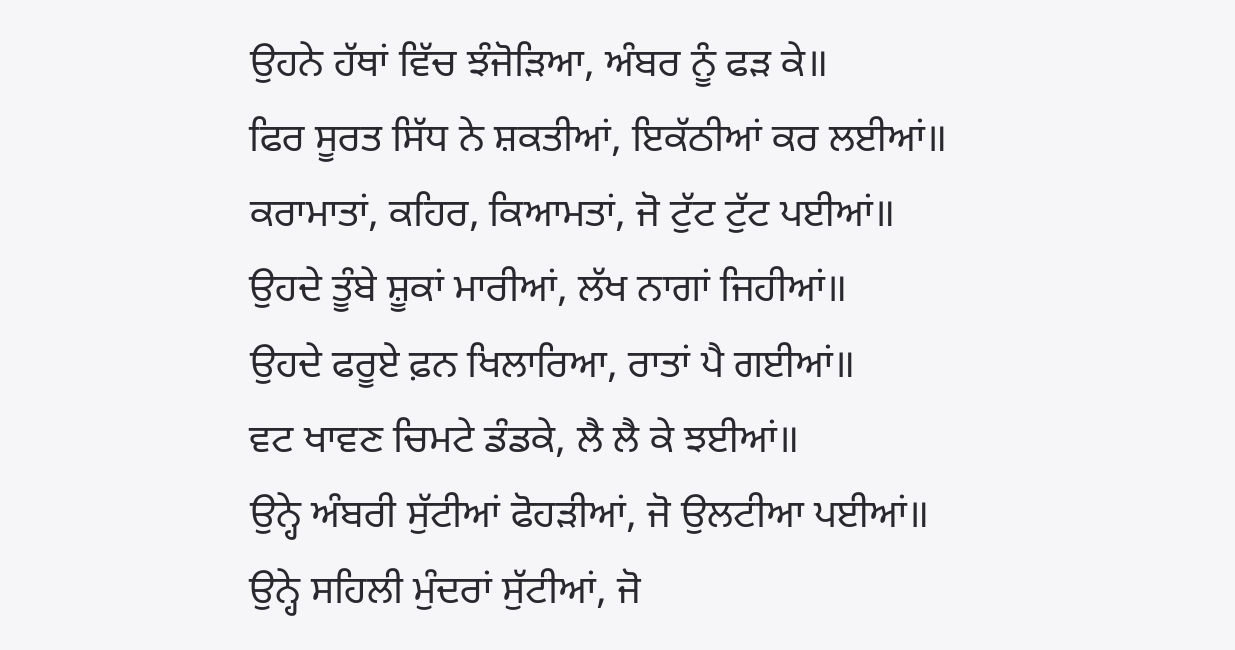ਉਹਨੇ ਹੱਥਾਂ ਵਿੱਚ ਝੰਜੋੜਿਆ, ਅੰਬਰ ਨੂੰ ਫੜ ਕੇ॥
ਫਿਰ ਸੂਰਤ ਸਿੱਧ ਨੇ ਸ਼ਕਤੀਆਂ, ਇਕੱਠੀਆਂ ਕਰ ਲਈਆਂ॥
ਕਰਾਮਾਤਾਂ, ਕਹਿਰ, ਕਿਆਮਤਾਂ, ਜੋ ਟੁੱਟ ਟੁੱਟ ਪਈਆਂ॥
ਉਹਦੇ ਤੂੰਬੇ ਸ਼ੂਕਾਂ ਮਾਰੀਆਂ, ਲੱਖ ਨਾਗਾਂ ਜਿਹੀਆਂ॥
ਉਹਦੇ ਫਰੂਏ ਫ਼ਨ ਖਿਲਾਰਿਆ, ਰਾਤਾਂ ਪੈ ਗਈਆਂ॥
ਵਟ ਖਾਵਣ ਚਿਮਟੇ ਡੰਡਕੇ, ਲੈ ਲੈ ਕੇ ਝਈਆਂ॥
ਉਨ੍ਹੇ ਅੰਬਰੀ ਸੁੱਟੀਆਂ ਫੋਹੜੀਆਂ, ਜੋ ਉਲਟੀਆ ਪਈਆਂ॥
ਉਨ੍ਹੇ ਸਹਿਲੀ ਮੁੰਦਰਾਂ ਸੁੱਟੀਆਂ, ਜੋ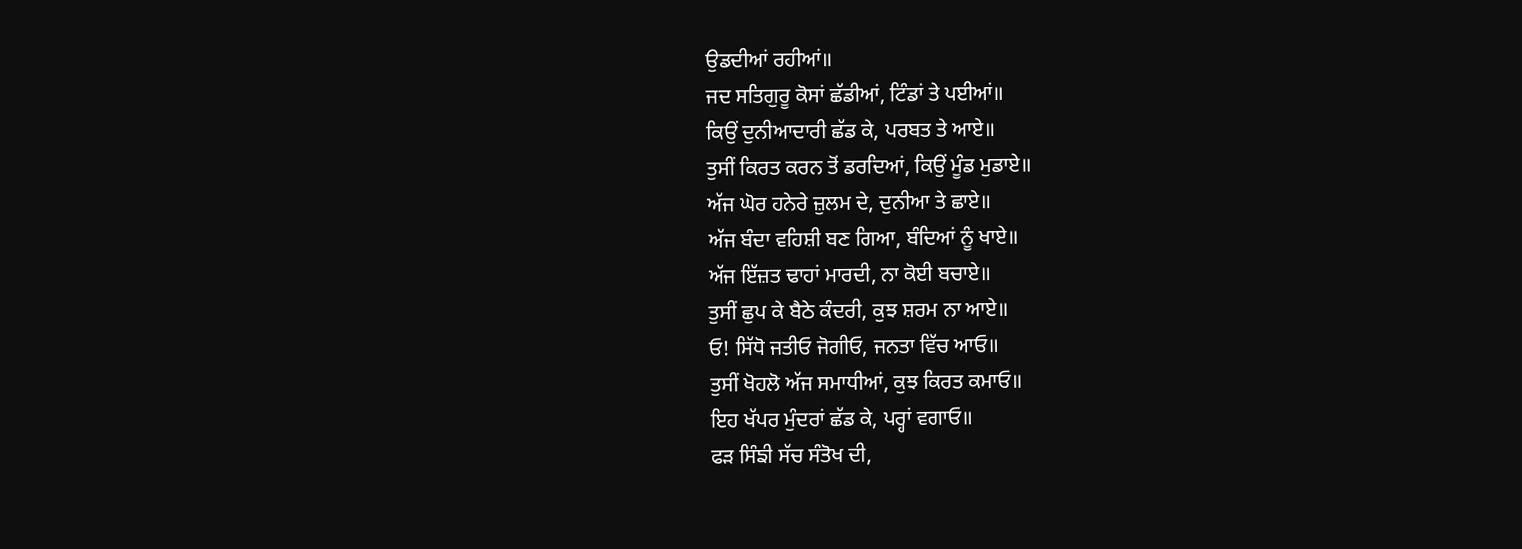ਉਡਦੀਆਂ ਰਹੀਆਂ॥
ਜਦ ਸਤਿਗੁਰੂ ਕੋਸਾਂ ਛੱਡੀਆਂ, ਟਿੰਡਾਂ ਤੇ ਪਈਆਂ॥
ਕਿਉਂ ਦੁਨੀਆਦਾਰੀ ਛੱਡ ਕੇ, ਪਰਬਤ ਤੇ ਆਏ॥
ਤੁਸੀਂ ਕਿਰਤ ਕਰਨ ਤੋਂ ਡਰਦਿਆਂ, ਕਿਉਂ ਮੂੰਡ ਮੁਡਾਏ॥
ਅੱਜ ਘੋਰ ਹਨੇਰੇ ਜ਼ੁਲਮ ਦੇ, ਦੁਨੀਆ ਤੇ ਛਾਏ॥
ਅੱਜ ਬੰਦਾ ਵਹਿਸ਼ੀ ਬਣ ਗਿਆ, ਬੰਦਿਆਂ ਨੂੰ ਖਾਏ॥
ਅੱਜ ਇੱਜ਼ਤ ਢਾਹਾਂ ਮਾਰਦੀ, ਨਾ ਕੋਈ ਬਚਾਏ॥
ਤੁਸੀਂ ਛੁਪ ਕੇ ਬੈਠੇ ਕੰਦਰੀ, ਕੁਝ ਸ਼ਰਮ ਨਾ ਆਏ॥
ਓ! ਸਿੱਧੋ ਜਤੀਓ ਜੋਗੀਓ, ਜਨਤਾ ਵਿੱਚ ਆਓ॥
ਤੁਸੀਂ ਖੋਹਲੋ ਅੱਜ ਸਮਾਧੀਆਂ, ਕੁਝ ਕਿਰਤ ਕਮਾਓ॥
ਇਹ ਖੱਪਰ ਮੁੰਦਰਾਂ ਛੱਡ ਕੇ, ਪਰ੍ਹਾਂ ਵਗਾਓ॥
ਫੜ ਸਿੰਙੀ ਸੱਚ ਸੰਤੋਖ ਦੀ,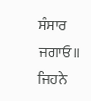ਸੰਸਾਰ ਜਗਾਓ॥
ਜਿਹਨੇ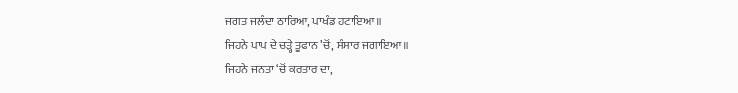ਜਗਤ ਜਲੰਦਾ ਠਾਰਿਆ, ਪਾਖੰਡ ਹਟਾਇਆ॥
ਜਿਹਨੇ ਪਾਪ ਦੇ ਚੜ੍ਹੇ ਤੂਫਾਨ ’ਚੋਂ, ਸੰਸਾਰ ਜਗਾਇਆ॥
ਜਿਹਨੇ ਜਨਤਾ ‘ਚੋਂ ਕਰਤਾਰ ਦਾ,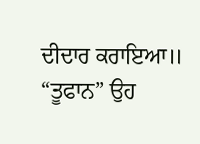ਦੀਦਾਰ ਕਰਾਇਆ॥
“ਤੂਫਾਨ” ਉਹ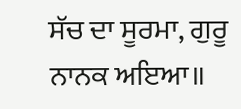ਸੱਚ ਦਾ ਸੂਰਮਾ, ਗੁਰੂ ਨਾਨਕ ਅਇਆ॥